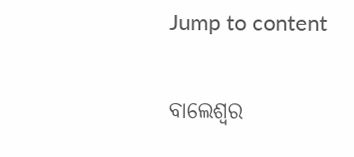Jump to content

ବାଲେଶ୍ୱର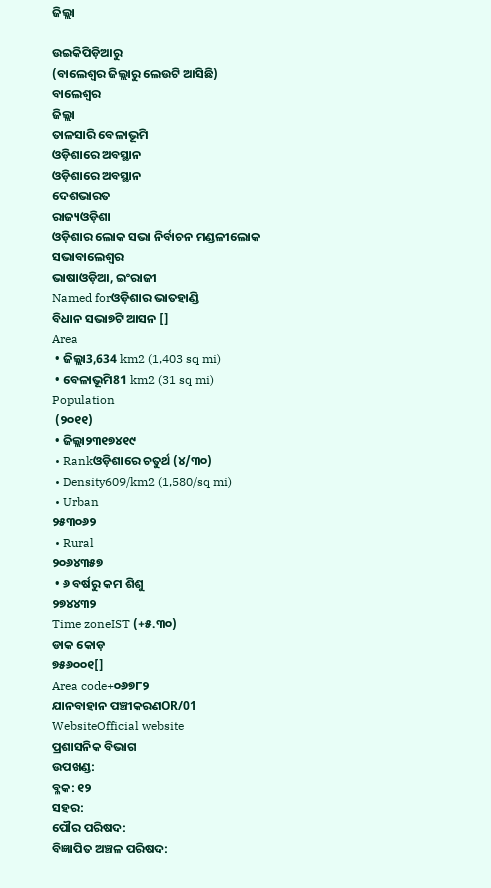ଜିଲ୍ଲା

ଉଇକିପିଡ଼ିଆ‌ରୁ
(ବାଲେଶ୍ଵର ଜିଲ୍ଲାରୁ ଲେଉଟି ଆସିଛି)
ବାଲେଶ୍ୱର
ଜିଲ୍ଲା
ତାଳସାରି ବେଳାଭୂମି
ଓଡ଼ିଶାରେ ଅବସ୍ଥାନ
ଓଡ଼ିଶାରେ ଅବସ୍ଥାନ
ଦେଶଭାରତ
ରାଜ୍ୟଓଡ଼ିଶା
ଓଡ଼ିଶାର ଲୋକ ସଭା ନିର୍ବାଚନ ମଣ୍ଡଳୀଲୋକ ସଭାବାଲେଶ୍ୱର
ଭାଷାଓଡ଼ିଆ, ଇଂରାଜୀ
Named forଓଡ଼ିଶାର ଭାତହାଣ୍ଡି
ବିଧାନ ସଭା୭ଟି ଆସନ []
Area
 • ଜିଲ୍ଲା3,634 km2 (1,403 sq mi)
 • ବେଳାଭୂମି81 km2 (31 sq mi)
Population
 (୨୦୧୧)
 • ଜିଲ୍ଲା୨୩୧୭୪୧୯
 • Rankଓଡ଼ିଶାରେ ଚତୁର୍ଥ (୪/୩୦)
 • Density609/km2 (1,580/sq mi)
 • Urban
୨୫୩୦୬୨
 • Rural
୨୦୬୪୩୫୭
 • ୬ ବର୍ଷରୁ କମ ଶିଶୁ
୨୭୪୪୩୨
Time zoneIST (+୫.୩୦)
ଡାକ କୋଡ଼
୭୫୬୦୦୧[]
Area code+୦୬୭୮୨
ଯାନବାହାନ ପଞ୍ଚୀକରଣOR/01
WebsiteOfficial website
ପ୍ରଶାସନିକ ବିଭାଗ
ଉପଖଣ୍ଡ:
ବ୍ଳକ: ୧୨
ସହର:
ପୌର ପରିଷଦ:
ବିଜ୍ଞାପିତ ଅଞ୍ଚଳ ପରିଷଦ: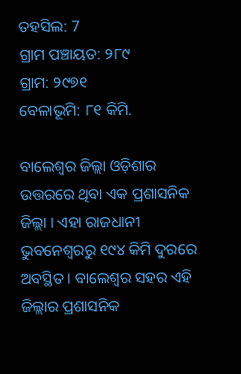ତହସିଲ: 7
ଗ୍ରାମ ପଞ୍ଚାୟତ: ୨୮୯
ଗ୍ରାମ: ୨୯୭୧
ବେଳାଭୂମି: ୮୧ କିମି.

ବାଲେଶ୍ୱର ଜିଲ୍ଲା ଓଡ଼ିଶାର ଉତ୍ତରରେ ଥିବା ଏକ ପ୍ରଶାସନିକ ଜିଲ୍ଲା । ଏହା ରାଜଧାନୀ ଭୁବନେଶ୍ୱରରୁ ୧୯୪ କିମି ଦୁରରେ ଅବସ୍ଥିତ । ବାଲେଶ୍ୱର ସହର ଏହି ଜିଲ୍ଲାର ପ୍ରଶାସନିକ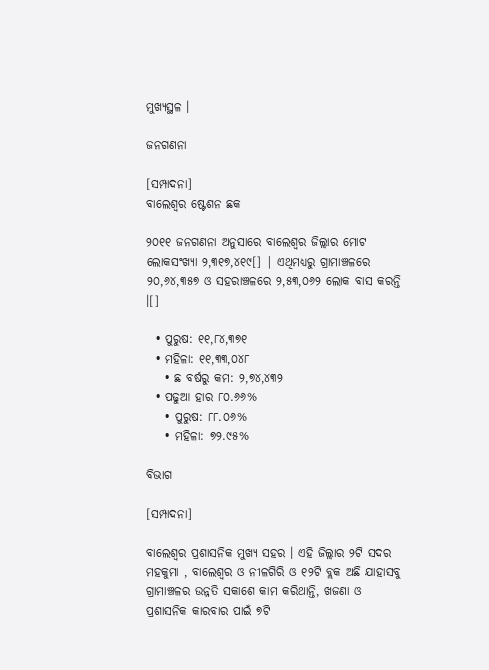ମୁଖ୍ୟସ୍ଥଳ ।

ଜନଗଣନା

[ସମ୍ପାଦନା]
ବାଲେଶ୍ୱର ଷ୍ଟେଶନ ଛକ

୨୦୧୧ ଜନଗଣନା ଅନୁସାରେ ବାଲେଶ୍ୱର ଜିଲ୍ଲାର ମୋଟ ଲୋକସଂଖ୍ୟା ୨,୩୧୭,୪୧୯[] | ଏଥିମଧ୍ୟରୁ ଗ୍ରାମାଞ୍ଚଳରେ ୨୦,୬୪,୩୫୭ ଓ ସହରାଞ୍ଚଳରେ ୨,୫୩,୦୬୨ ଲୋକ ବାସ କରନ୍ତି ।[]

  • ପୁରୁଷ: ୧୧,୮୪,୩୭୧
  • ମହିଳା: ୧୧,୩୩,୦୪୮
    • ଛ ବର୍ଷରୁ କମ: ୨,୭୪,୪୩୨
  • ପଢୁଆ ହାର ୮୦.୬୬%
    • ପୁରୁଷ: ୮୮.୦୬%
    • ମହିଳା: ୭୨.୯୫%

ବିଭାଗ

[ସମ୍ପାଦନା]

ବାଲେଶ୍ୱର ପ୍ରଶାସନିକ ମୁଖ୍ୟ ସହର । ଏହି ଜିଲ୍ଲାର ୨ଟି ସଦର ମହକୁମା , ବାଲେଶ୍ୱର ଓ ନୀଳଗିରି ଓ ୧୨ଟି ବ୍ଲକ ଅଛି ଯାହାସବୁ ଗ୍ରାମାଞ୍ଚଳର ଉନ୍ନତି ସକାଶେ କାମ କରିଥାନ୍ତି, ଖଜଣା ଓ ପ୍ରଶାସନିକ କାରବାର ପାଇଁ ୭ଟି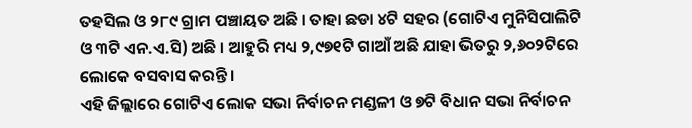ତହସିଲ ଓ ୨୮୯ ଗ୍ରାମ ପଞ୍ଚାୟତ ଅଛି । ତାହା ଛଡା ୪ଟି ସହର (ଗୋଟିଏ ମୁନିସିପାଲିଟି ଓ ୩ଟି ଏନ.ଏ.ସି) ଅଛି । ଆହୁରି ମଧ୍ୟ ୨,୯୭୧ଟି ଗାଆଁ ଅଛି ଯାହା ଭିତରୁ ୨,୬୦୨ଟିରେ ଲୋକେ ବସବାସ କରନ୍ତି ।
ଏହି ଜିଲ୍ଲାରେ ଗୋଟିଏ ଲୋକ ସଭା ନିର୍ବାଚନ ମଣ୍ଡଳୀ ଓ ୭ଟି ବିଧାନ ସଭା ନିର୍ବାଚନ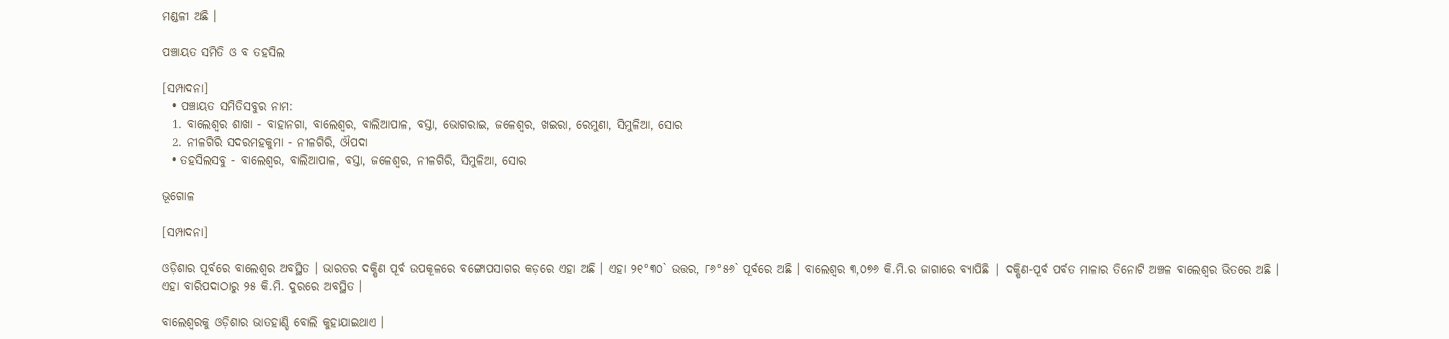ମଣ୍ଡଳୀ ଅଛି ।

ପଞ୍ଚାୟତ ସମିତି ଓ ବ ତହସିଲ

[ସମ୍ପାଦନା]
  • ପଞ୍ଚାୟତ ସମିତିସବୁର ନାମ:
  1. ବାଲେଶ୍ୱର ଶାଖା - ବାହାନଗା, ବାଲେଶ୍ୱର, ବାଲିଆପାଳ, ବସ୍ତା, ଭୋଗରାଇ, ଜଳେଶ୍ୱର, ଖଇରା, ରେମୁଣା, ସିମୁଳିଆ, ସୋର
  2. ନୀଳଗିରି ସଦରମହକୁମା - ନୀଳଗିରି, ଔପଦା
  • ତହସିଲସବୁ - ବାଲେଶ୍ୱର, ବାଲିଆପାଳ, ବସ୍ତା, ଜଳେଶ୍ୱର, ନୀଳଗିରି, ସିମୁଳିଆ, ସୋର

ଭୂଗୋଳ

[ସମ୍ପାଦନା]

ଓଡ଼ିଶାର ପୂର୍ବରେ ବାଲେଶ୍ୱର ଅବସ୍ଥିତ । ଭାରତର ଦକ୍ଷିଣ ପୂର୍ବ ଉପକୂଳରେ ବଙ୍ଗୋପସାଗର କଡ଼ରେ ଏହା ଅଛି । ଏହା ୨୧°୩୦` ଉତ୍ତର, ୮୬°୫୬` ପୂର୍ବରେ ଅଛି । ବାଲେଶ୍ୱର ୩,୦୭୬ କି.ମି.ର ଜାଗାରେ ବ୍ୟାପିଛି | ଦକ୍ଷିଣ-ପୂର୍ବ ପର୍ବତ ମାଳାର ତିନୋଟି ଅଞ୍ଚଳ ବାଲେଶ୍ୱର ଭିତରେ ଅଛି । ଏହା ବାରିପଦାଠାରୁ ୨୫ କି.ମି. ଦୁରରେ ଅବସ୍ଥିତ ।

ବାଲେଶ୍ୱରକୁ ଓଡ଼ିଶାର ଭାତହାଣ୍ଡି ବୋଲି କୁହାଯାଇଥାଏ ।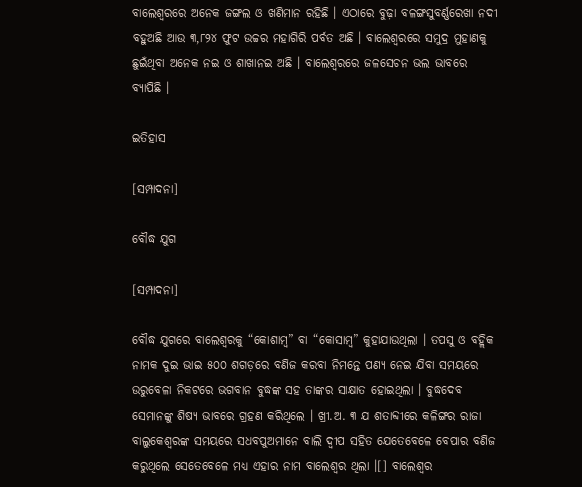ବାଲେଶ୍ୱରରେ ଅନେକ ଜଙ୍ଗଲ ଓ ଖଣିମାନ ରହିଛି । ଏଠାରେ ବୁଢ଼ା ବଳଙ୍ଗସୁବର୍ଣ୍ଣରେଖା ନଦୀ ବହୁଅଛି ଆଉ ୩,୮୨୪ ଫୁଟ ଉଚ୍ଚର ମହାଗିରି ପର୍ବତ ଅଛି । ବାଲେଶ୍ୱରରେ ସମୁଦ୍ର ମୁହାଣକୁ ଛୁଇଁଥିବା ଅନେକ ନଇ ଓ ଶାଖାନଇ ଅଛି । ବାଲେଶ୍ୱରରେ ଜଳସେଚନ ଭଲ ଭାବରେ ବ୍ୟାପିଛି ।

ଇତିହାସ

[ସମ୍ପାଦନା]

ବୌଦ୍ଧ ଯୁଗ

[ସମ୍ପାଦନା]

ବୌଦ୍ଧ ଯୁଗରେ ବାଲେଶ୍ୱରକୁ “କୋଶାମ୍ବ” ବା “କୋସାମ୍ବ” କୁହାଯାଉଥିଲା । ତପସୁ ଓ ବହ୍ଲିକ ନାମକ ଦୁଇ ଭାଇ ୫୦୦ ଶଗଡ଼ରେ ବଣିଜ କରବା ନିମନ୍ତେ ପଣ୍ୟ ନେଇ ଯିବା ସମୟରେ ଉରୁବେଳା ନିକଟରେ ଭଗବାନ ବୁଦ୍ଧଙ୍କ ସହ ତାଙ୍କର ସାକ୍ଷାତ ହୋଇଥିଲା । ବୁଦ୍ଧଦେବ ସେମାନଙ୍କୁ ଶିଷ୍ୟ ଭାବରେ ଗ୍ରହଣ କରିଥିଲେ । ଖ୍ରୀ.ଅ. ୩ ଯ ଶତାବ୍ଦୀରେ କଳିଙ୍ଗର ରାଜା ବାଲୁକେଶ୍ୱରଙ୍କ ସମୟରେ ସଧବପୁଅମାନେ ବାଲି ଦ୍ୱୀପ ସହିତ ଯେତେବେଳେ ବେପାର ବଣିଜ କରୁଥିଲେ ସେତେବେଳେ ମଧ୍ୟ ଏହାର ନାମ ବାଲେଶ୍ୱର ଥିଲା ।[] ବାଲେଶ୍ୱର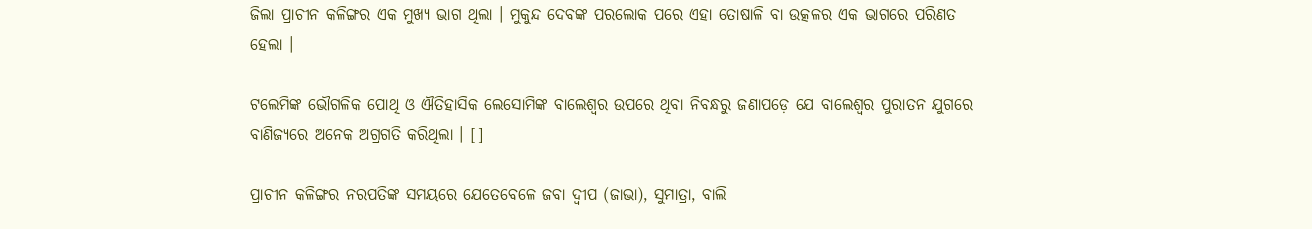ଜିଲା ପ୍ରାଚୀନ କଳିଙ୍ଗର ଏକ ମୁଖ୍ୟ ଭାଗ ଥିଲା । ମୁକୁନ୍ଦ ଦେବଙ୍କ ପରଲୋକ ପରେ ଏହା ତୋଷାଳି ବା ଉତ୍କଳର ଏକ ଭାଗରେ ପରିଣତ ହେଲା ।

ଟଲେମିଙ୍କ ଭୌଗଳିକ ପୋଥି ଓ ଐତିହାସିକ ଲେସୋମିଙ୍କ ବାଲେଶ୍ୱର ଉପରେ ଥିବା ନିବନ୍ଧରୁ ଜଣାପଡ଼େ ଯେ ବାଲେଶ୍ୱର ପୁରାତନ ଯୁଗରେ ବାଣିଜ୍ୟରେ ଅନେକ ଅଗ୍ରଗତି କରିଥିଲା । []

ପ୍ରାଚୀନ କଳିଙ୍ଗର ନରପତିଙ୍କ ସମୟରେ ଯେତେବେଳେ ଜବା ଦ୍ୱୀପ (ଜାଭା), ସୁମାତ୍ରା, ବାଲି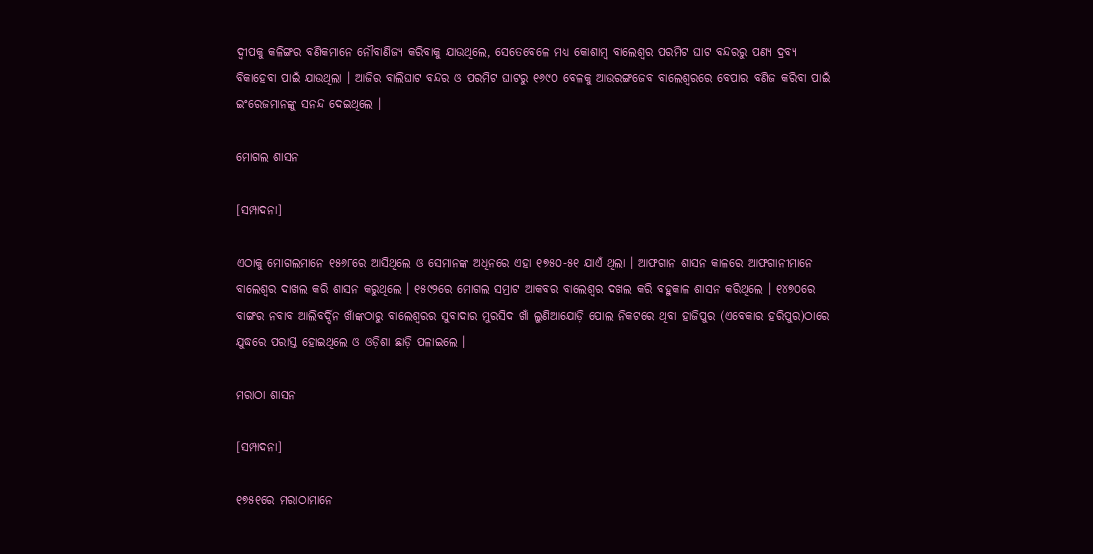ଦ୍ୱୀପକୁ କଳିଙ୍ଗର ବଣିକମାନେ ନୌବାଣିଜ୍ୟ କରିବାକୁ ଯାଉଥିଲେ, ସେତେବେଳେ ମଧ୍ୟ କୋଶାମ୍ବ ବାଲେଶ୍ୱର ପରମିଟ ଘାଟ ବନ୍ଦରରୁ ପଣ୍ୟ ଦ୍ରବ୍ୟ ବିକାହେବା ପାଇଁ ଯାଉଥିଲା । ଆଜିର ବାଲିଘାଟ ବନ୍ଦର ଓ ପରମିଟ ଘାଟରୁ ୧୬୯୦ ବେଳକୁ ଆଉରଙ୍ଗଜେବ ବାଲେଶ୍ୱରରେ ବେପାର ବଣିଜ କରିବା ପାଇଁ ଇଂରେଜମାନଙ୍କୁ ସନନ୍ଦ ଦେଇଥିଲେ ।

ମୋଗଲ ଶାସନ

[ସମ୍ପାଦନା]

ଏଠାକୁ ମୋଗଲମାନେ ୧୫୬୮ରେ ଆସିଥିଲେ ଓ ସେମାନଙ୍କ ଅଧିନରେ ଏହା ୧୭୫୦-୫୧ ଯାଏଁ ଥିଲା । ଆଫଗାନ ଶାସନ କାଳରେ ଆଫଗାନୀମାନେ ବାଲେଶ୍ୱର ଦାଖଲ କରି ଶାସନ କରୁଥିଲେ । ୧୫୯୨ରେ ମୋଗଲ ସମ୍ରାଟ ଆକବର ବାଲେଶ୍ୱର ଦଖଲ କରି ବହୁକାଳ ଶାସନ କରିଥିଲେ । ୧୪୭୦ରେ ବାଙ୍ଗର ନବାବ ଆଲିବର୍ଦ୍ଦିନ ଖାଁଙ୍କଠାରୁ ବାଲେଶ୍ୱରର ସୁବାଦାର ମୁରସିଦ ଖାଁ ଲୁଣିଆଯୋଡ଼ି ପୋଲ ନିକଟରେ ଥିବା ହାଜିପୁର (ଏବେକାର ହରିପୁର)ଠାରେ ଯୁଦ୍ଧରେ ପରାସ୍ତ ହୋଇଥିଲେ ଓ ଓଡ଼ିଶା ଛାଡ଼ି ପଳାଇଲେ ।

ମରାଠା ଶାସନ

[ସମ୍ପାଦନା]

୧୭୫୧ରେ ମରାଠାମାନେ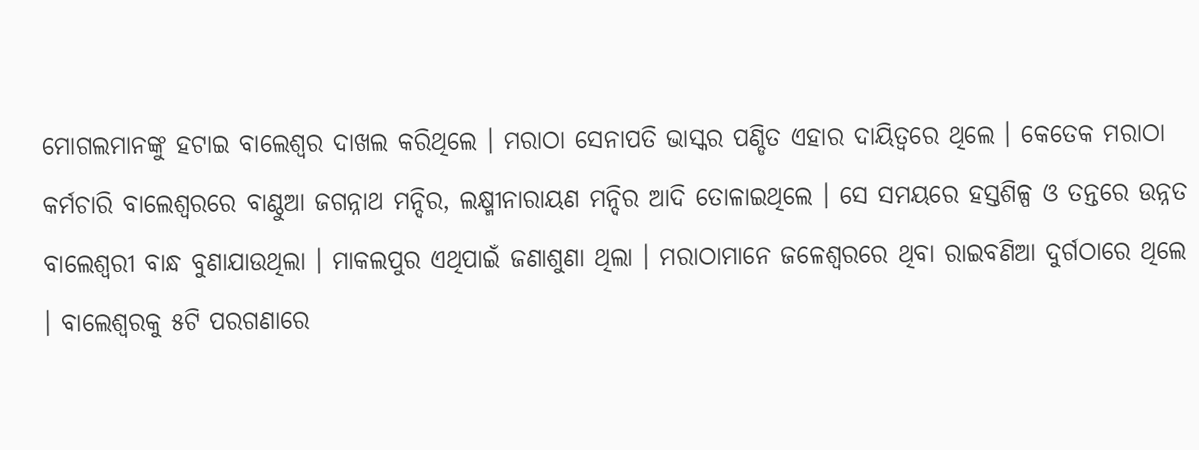ମୋଗଲମାନଙ୍କୁ ହଟାଇ ବାଲେଶ୍ୱର ଦାଖଲ କରିଥିଲେ । ମରାଠା ସେନାପତି ଭାସ୍କର ପଣ୍ଡିତ ଏହାର ଦାୟିତ୍ୱରେ ଥିଲେ । କେତେକ ମରାଠା କର୍ମଚାରି ବାଲେଶ୍ୱରରେ ବାଣ୍ଠୁଆ ଜଗନ୍ନାଥ ମନ୍ଦିର, ଲକ୍ଷ୍ମୀନାରାୟଣ ମନ୍ଦିର ଆଦି ତୋଳାଇଥିଲେ । ସେ ସମୟରେ ହସ୍ତଶିଳ୍ପ ଓ ତନ୍ତରେ ଉନ୍ନତ ବାଲେଶ୍ୱରୀ ବାନ୍ଧ ବୁଣାଯାଉଥିଲା । ମାକଲପୁର ଏଥିପାଇଁ ଜଣାଶୁଣା ଥିଲା । ମରାଠାମାନେ ଜଳେଶ୍ୱରରେ ଥିବା ରାଇବଣିଆ ଦୁର୍ଗଠାରେ ଥିଲେ । ବାଲେଶ୍ୱରକୁ ୫ଟି ପରଗଣାରେ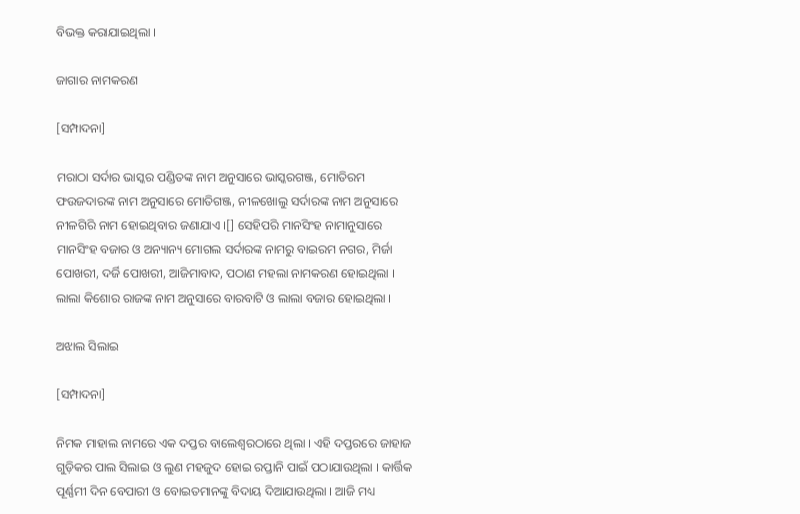ବିଭକ୍ତ କରାଯାଇଥିଲା ।

ଜାଗାର ନାମକରଣ

[ସମ୍ପାଦନା]

ମରାଠା ସର୍ଦାର ଭାସ୍କର ପଣ୍ଡିତଙ୍କ ନାମ ଅନୁସାରେ ଭାସ୍କରଗଞ୍ଜ, ମୋତିରମ ଫଉଜଦାରଙ୍କ ନାମ ଅନୁସାରେ ମୋତିଗଞ୍ଜ, ନୀଳଖୋଲୁ ସର୍ଦାରଙ୍କ ନାମ ଅନୁସାରେ ନୀଳଗିରି ନାମ ହୋଇଥିବାର ଜଣାଯାଏ ।[] ସେହିପରି ମାନସିଂହ ନାମାନୁସାରେ ମାନସିଂହ ବଜାର ଓ ଅନ୍ୟାନ୍ୟ ମୋଗଲ ସର୍ଦାରଙ୍କ ନାମରୁ ବାଇରମ ନଗର, ମିର୍ଜା ପୋଖରୀ, ଦର୍ଜି ପୋଖରୀ, ଆଜିମାବାଦ, ପଠାଣ ମହଲା ନାମକରଣ ହୋଇଥିଲା । ଲାଲା କିଶୋର ରାଜଙ୍କ ନାମ ଅନୁସାରେ ବାରବାଟି ଓ ଲାଲା ବଜାର ହୋଇଥିଲା ।

ଅଝାଲ ସିଲାଇ

[ସମ୍ପାଦନା]

ନିମକ ମାହାଲ ନାମରେ ଏକ ଦପ୍ତର ବାଲେଶ୍ୱରଠାରେ ଥିଲା । ଏହି ଦପ୍ତରରେ ଜାହାଜ ଗୁଡ଼ିକର ପାଲ ସିଲାଇ ଓ ଲୁଣ ମହଜୁଦ ହୋଇ ରପ୍ତାନି ପାଇଁ ପଠାଯାଉଥିଲା । କାର୍ତ୍ତିକ ପୂର୍ଣ୍ଣମୀ ଦିନ ବେପାରୀ ଓ ବୋଇତମାନଙ୍କୁ ବିଦାୟ ଦିଆଯାଉଥିଲା । ଆଜି ମଧ୍ୟ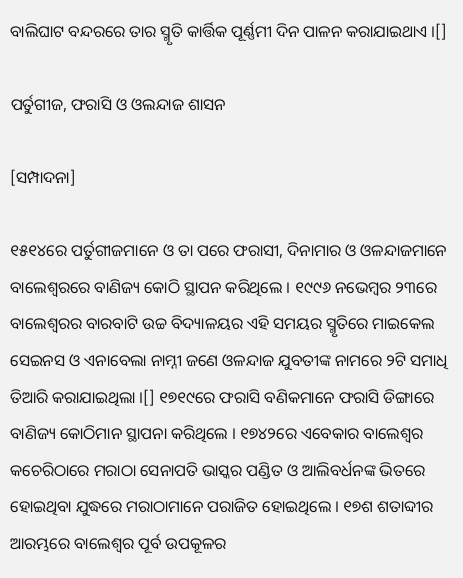ବାଲିଘାଟ ବନ୍ଦରରେ ତାର ସ୍ମୃତି କାର୍ତ୍ତିକ ପୂର୍ଣ୍ଣମୀ ଦିନ ପାଳନ କରାଯାଇଥାଏ ।[]

ପର୍ତୁଗୀଜ, ଫରାସି ଓ ଓଲନ୍ଦାଜ ଶାସନ

[ସମ୍ପାଦନା]

୧୫୧୪ରେ ପର୍ତୁଗୀଜମାନେ ଓ ତା ପରେ ଫରାସୀ, ଦିନାମାର ଓ ଓଳନ୍ଦାଜମାନେ ବାଲେଶ୍ୱରରେ ବାଣିଜ୍ୟ କୋଠି ସ୍ଥାପନ କରିଥିଲେ । ୧୯୯୬ ନଭେମ୍ବର ୨୩ରେ ବାଲେଶ୍ୱରର ବାରବାଟି ଉଚ୍ଚ ବିଦ୍ୟାଳୟର ଏହି ସମୟର ସ୍ମୃତିରେ ମାଇକେଲ ସେଇନସ ଓ ଏନାବେଲା ନାମ୍ନୀ ଜଣେ ଓଳନ୍ଦାଜ ଯୁବତୀଙ୍କ ନାମରେ ୨ଟି ସମାଧି ତିଆରି କରାଯାଇଥିଲା ।[] ୧୭୧୯ରେ ଫରାସି ବଣିକମାନେ ଫରାସି ଡିଙ୍ଗାରେ ବାଣିଜ୍ୟ କୋଠିମାନ ସ୍ଥାପନା କରିଥିଲେ । ୧୭୪୨ରେ ଏବେକାର ବାଲେଶ୍ୱର କଚେରିଠାରେ ମରାଠା ସେନାପତି ଭାସ୍କର ପଣ୍ଡିତ ଓ ଆଲିବର୍ଧନଙ୍କ ଭିତରେ ହୋଇଥିବା ଯୁଦ୍ଧରେ ମରାଠାମାନେ ପରାଜିତ ହୋଇଥିଲେ । ୧୭ଶ ଶତାବ୍ଦୀର ଆରମ୍ଭରେ ବାଲେଶ୍ୱର ପୂର୍ବ ଉପକୂଳର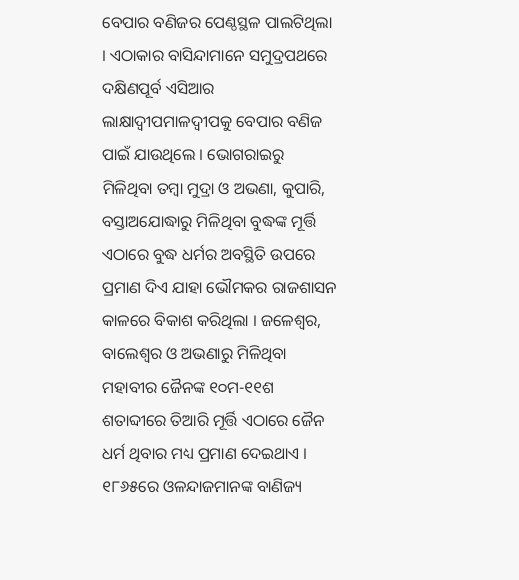ବେପାର ବଣିଜର ପେଣ୍ଠସ୍ଥଳ ପାଲଟିଥିଲା । ଏଠାକାର ବାସିନ୍ଦାମାନେ ସମୁଦ୍ରପଥରେ ଦକ୍ଷିଣପୂର୍ବ ଏସିଆର ଲାକ୍ଷାଦ୍ୱୀପମାଳଦ୍ୱୀପକୁ ବେପାର ବଣିଜ ପାଇଁ ଯାଉଥିଲେ । ଭୋଗରାଇରୁ ମିଳିଥିବା ତମ୍ବା ମୁଦ୍ରା ଓ ଅଭଣା, କୁପାରି, ବସ୍ତାଅଯୋଦ୍ଧାରୁ ମିଳିଥିବା ବୁଦ୍ଧଙ୍କ ମୂର୍ତ୍ତି ଏଠାରେ ବୁଦ୍ଧ ଧର୍ମର ଅବସ୍ଥିତି ଉପରେ ପ୍ରମାଣ ଦିଏ ଯାହା ଭୌମକର ରାଜଶାସନ କାଳରେ ବିକାଶ କରିଥିଲା । ଜଳେଶ୍ୱର, ବାଲେଶ୍ୱର ଓ ଅଭଣାରୁ ମିଳିଥିବା ମହାବୀର ଜୈନଙ୍କ ୧୦ମ-୧୧ଶ ଶତାବ୍ଦୀରେ ତିଆରି ମୂର୍ତ୍ତି ଏଠାରେ ଜୈନ ଧର୍ମ ଥିବାର ମଧ୍ୟ ପ୍ରମାଣ ଦେଇଥାଏ । ୧୮୬୫ରେ ଓଳନ୍ଦାଜମାନଙ୍କ ବାଣିଜ୍ୟ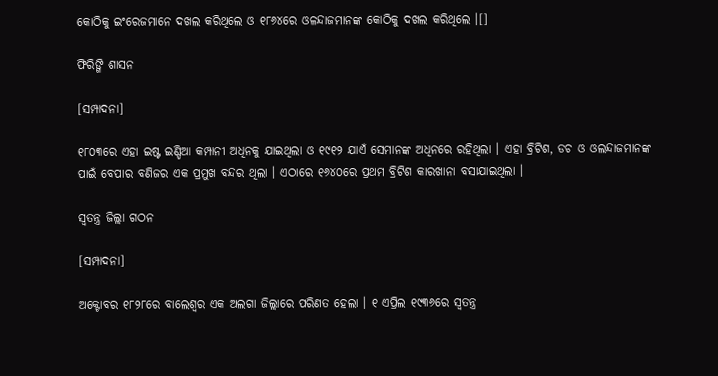କୋଠିକୁ ଇଂରେଜମାନେ ଦଖଲ କରିଥିଲେ ଓ ୧୮୬୪ରେ ଓଳନ୍ଦାଜମାନଙ୍କ କୋଠିକୁ ଦଖଲ କରିଥିଲେ ।[]

ଫିରିଙ୍ଗି ଶାସନ

[ସମ୍ପାଦନା]

୧୮୦୩ରେ ଏହା ଇଷ୍ଟ ଇଣ୍ଡିଆ କମ୍ପାନୀ ଅଧିନକୁ ଯାଇଥିଲା ଓ ୧୯୧୨ ଯାଏଁ ସେମାନଙ୍କ ଅଧିନରେ ରହିଥିଲା । ଏହା ବ୍ରିଟିଶ, ଡଚ ଓ ଓଲନ୍ଦାଜମାନଙ୍କ ପାଇଁ ବେପାର ବଣିଜର ଏକ ପ୍ରମୁଖ ବନ୍ଦର ଥିଲା । ଏଠାରେ ୧୬୪୦ରେ ପ୍ରଥମ ବ୍ରିଟିଶ କାରଖାନା ବସାଯାଇଥିଲା ।

ସ୍ୱତନ୍ତ୍ର ଜିଲ୍ଲା ଗଠନ

[ସମ୍ପାଦନା]

ଅକ୍ଟୋବର ୧୮୨୮ରେ ବାଲେଶ୍ୱର ଏକ ଅଲଗା ଜିଲ୍ଲାରେ ପରିଣତ ହେଲା । ୧ ଏପ୍ରିଲ ୧୯୩୬ରେ ସ୍ୱତନ୍ତ୍ର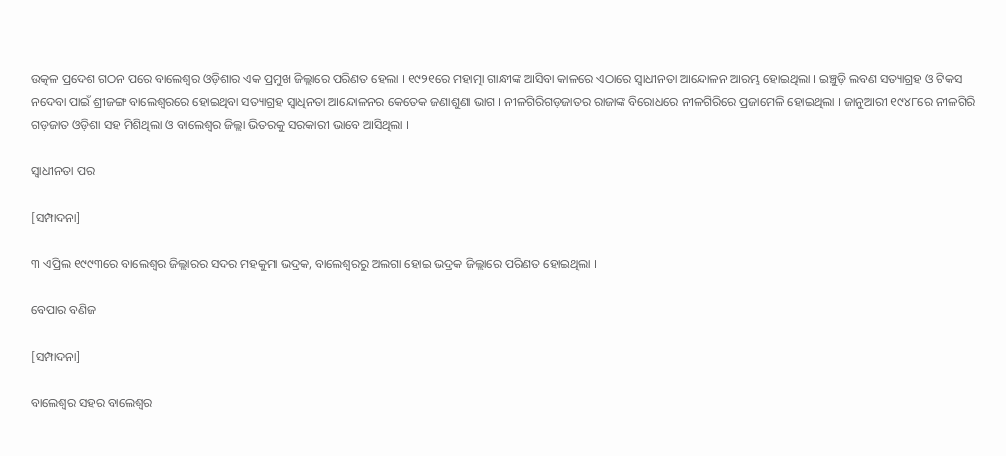ଉତ୍କଳ ପ୍ରଦେଶ ଗଠନ ପରେ ବାଲେଶ୍ୱର ଓଡ଼ିଶାର ଏକ ପ୍ରମୁଖ ଜିଲ୍ଲାରେ ପରିଣତ ହେଲା । ୧୯୨୧ରେ ମହାତ୍ମା ଗାନ୍ଧୀଙ୍କ ଆସିବା କାଳରେ ଏଠାରେ ସ୍ୱାଧୀନତା ଆନ୍ଦୋଳନ ଆରମ୍ଭ ହୋଇଥିଲା । ଇଞ୍ଚୁଡ଼ି ଲବଣ ସତ୍ୟାଗ୍ରହ ଓ ଟିକସ ନଦେବା ପାଇଁ ଶ୍ରୀଜଙ୍ଗ ବାଲେଶ୍ୱରରେ ହୋଇଥିବା ସତ୍ୟାଗ୍ରହ ସ୍ୱାଧିନତା ଆନ୍ଦୋଳନର କେତେକ ଜଣାଶୁଣା ଭାଗ । ନୀଳଗିରିଗଡ଼ଜାତର ରାଜାଙ୍କ ବିରୋଧରେ ନୀଳଗିରିରେ ପ୍ରଜାମେଳି ହୋଇଥିଲା । ଜାନୁଆରୀ ୧୯୪୮ରେ ନୀଳଗିରି ଗଡ଼ଜାତ ଓଡ଼ିଶା ସହ ମିଶିଥିଲା ଓ ବାଲେଶ୍ୱର ଜିଲ୍ଲା ଭିତରକୁ ସରକାରୀ ଭାବେ ଆସିଥିଲା ।

ସ୍ୱାଧୀନତା ପର

[ସମ୍ପାଦନା]

୩ ଏପ୍ରିଲ ୧୯୯୩ରେ ବାଲେଶ୍ୱର ଜିଲ୍ଲାରର ସଦର ମହକୁମା ଭଦ୍ରକ, ବାଲେଶ୍ୱରରୁ ଅଲଗା ହୋଇ ଭଦ୍ରକ ଜିଲ୍ଲାରେ ପରିଣତ ହୋଇଥିଲା ।

ବେପାର ବଣିଜ

[ସମ୍ପାଦନା]

ବାଲେଶ୍ୱର ସହର ବାଲେଶ୍ୱର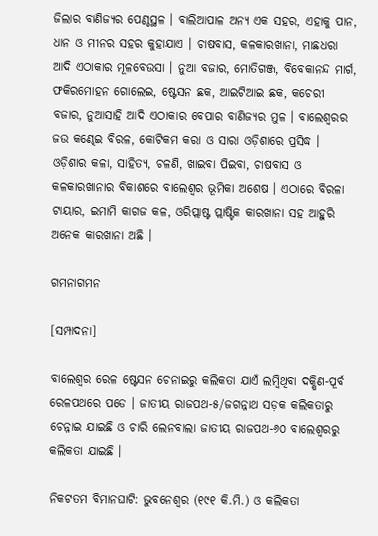ଜିଲାର ବାଣିଜ୍ୟର ପେଣ୍ଠସ୍ଥଳ । ବାଲିଆପାଳ ଅନ୍ୟ ଏକ ସହର, ଏହାକୁ ପାନ, ଧାନ ଓ ମୀନର ସହର କୁହାଯାଏ । ଚାଷବାସ, କଳକାରଖାନା, ମାଛଧରା ଆଦି ଏଠାକାର ମୂଳବେଉସା । ନୁଆ ବଜାର, ମୋତିଗଞ୍ଜ, ବିବେକାନନ୍ଦ ମାର୍ଗ, ଫକିରମୋହନ ଗୋଲେଇ, ଷ୍ଟେସନ ଛକ, ଆଇଟିଆଇ ଛକ, କଚେରୀ ବଜାର, ନୁଆସାହି ଆଦି ଏଠାକାର ବେପାର ବାଣିଜ୍ୟର ମୁଳ । ବାଲେଶ୍ୱରର ଜଉ କଣ୍ଢେଇ ବିରଳ, କୋଟିକମ କରା ଓ ସାରା ଓଡ଼ିଶାରେ ପ୍ରସିଦ୍ଧ । ଓଡ଼ିଶାର କଳା, ସାହିତ୍ୟ, ଚଳଣି, ଖାଇବା ପିଇବା, ଚାଷବାସ ଓ କଳକାରଖାନାର ବିକାଶରେ ବାଲେଶ୍ୱର ଭୂମିକା ଅଶେଷ । ଏଠାରେ ବିରଳା ଟାୟାର, ଇମାମି କାଗଜ କଳ, ଓରିପ୍ଲାଷ୍ଟ ପ୍ଲାଷ୍ଟିକ କାରଖାନା ସହ ଆହୁରି ଅନେକ କାରଖାନା ଅଛି ।

ଗମନାଗମନ

[ସମ୍ପାଦନା]

ବାଲେଶ୍ୱର ରେଳ ଷ୍ଟେସନ ଚେନାଇରୁ କଲିକତା ଯାଏଁ ଲମ୍ବିଥିବା ଦକ୍ଷିଣ-ପୂର୍ବ ରେଳପଥରେ ପଡେ । ଜାତୀୟ ରାଜପଥ-୫/ଜଗନ୍ନାଥ ସଡ଼କ କଲିକତାରୁ ଚେନ୍ନାଇ ଯାଇଛି ଓ ଚାରି ଲେନବାଲା ଜାତୀୟ ରାଜପଥ-୬୦ ବାଲେଶ୍ୱରରୁ କଲିକତା ଯାଇଛି ।

ନିକଟତମ ବିମାନଘାଟି: ଭୁବନେଶ୍ୱର (୧୯୧ କି.ମି.) ଓ କଲିକତା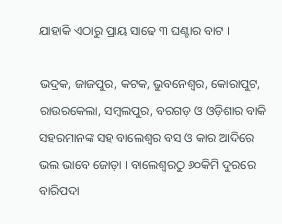ଯାହାକି ଏଠାରୁ ପ୍ରାୟ ସାଢେ ୩ ଘଣ୍ଟାର ବାଟ ।

ଭଦ୍ରକ, ଜାଜପୁର, କଟକ, ଭୁବନେଶ୍ୱର, କୋରାପୁଟ, ରାଉରକେଲା, ସମ୍ବଲପୁର, ବରଗଡ଼ ଓ ଓଡ଼ିଶାର ବାକି ସହରମାନଙ୍କ ସହ ବାଲେଶ୍ୱର ବସ ଓ କାର ଆଦିରେ ଭଲ ଭାବେ ଜୋଡ଼ା । ବାଲେଶ୍ୱରଠୁ ୬୦କିମି ଦୁରରେ ବାରିପଦା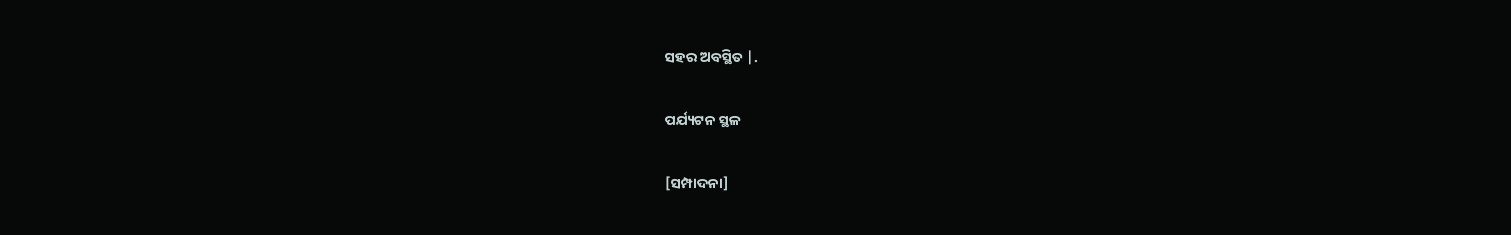ସହର ଅବସ୍ଥିତ |.

ପର୍ଯ୍ୟଟନ ସ୍ଥଳ

[ସମ୍ପାଦନା]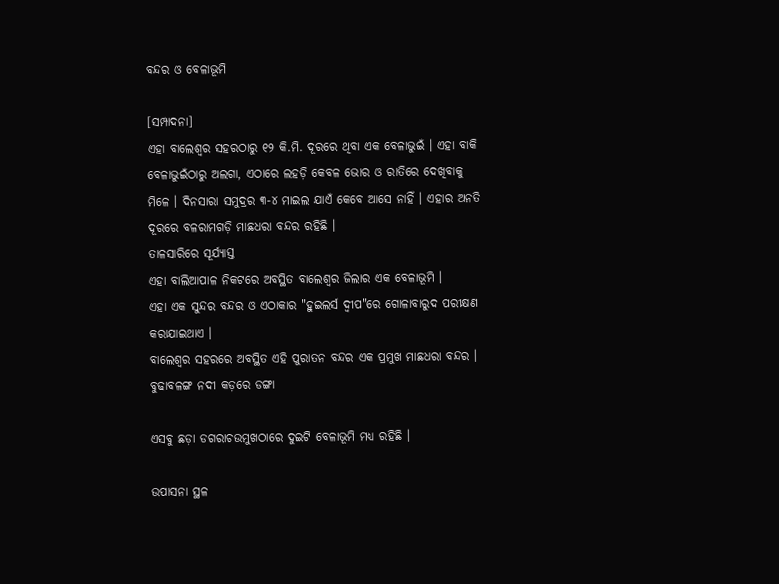ବନ୍ଦର ଓ ବେଳାଭୂମି

[ସମ୍ପାଦନା]
ଏହା ବାଲେଶ୍ୱର ସହରଠାରୁ ୧୨ କି.ମି. ଦୂରରେ ଥିବା ଏକ ବେଳାଭୁଇଁ । ଏହା ବାକି ବେଳାଭୁଇଁଠାରୁ ଅଲଗା, ଏଠାରେ ଲହଡ଼ି କେବଳ ଭୋର ଓ ରାତିରେ ଦେଖିବାକୁ ମିଳେ । ଦିନସାରା ସମୁଦ୍ରର ୩-୪ ମାଇଲ ଯାଏଁ କେବେ ଆସେ ନାହିଁ । ଏହାର ଅନତି ଦୂରରେ ବଳରାମଗଡ଼ି ମାଛଧରା ବନ୍ଦର ରହିଛି ।
ତାଳସାରିରେ ସୂର୍ଯ୍ୟାସ୍ତ
ଏହା ବାଲିଆପାଳ ନିକଟରେ ଅବସ୍ଥିତ ବାଲେଶ୍ୱର ଜିଲାର ଏକ ବେଳାଭୂମି ।
ଏହା ଏକ ସୁନ୍ଦର ବନ୍ଦର ଓ ଏଠାକାର "ହୁଇଲର୍ସ ଦ୍ୱୀପ"ରେ ଗୋଳାବାରୁଦ ପରୀକ୍ଷଣ କରାଯାଇଥାଏ ।
ବାଲେଶ୍ୱର ସହରରେ ଅବସ୍ଥିତ ଏହି ପୁରାତନ ବନ୍ଦର ଏକ ପ୍ରମୁଖ ମାଛଧରା ବନ୍ଦର ।
ବୁଢାବଳଙ୍ଗ ନଦୀ କଡ଼ରେ ଡଙ୍ଗା

ଏସବୁ ଛଡ଼ା ଡଗରାଚଉମୁଖଠାରେ ଦୁଇଟି ବେଳାଭୂମି ମଧ୍ୟ ରହିଛି ।

ଉପାସନା ସ୍ଥଳ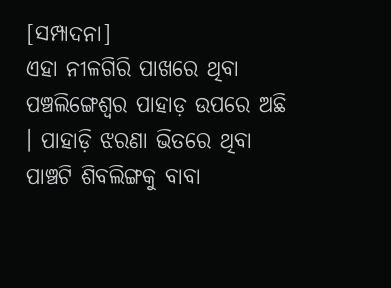[ସମ୍ପାଦନା]
ଏହା ନୀଳଗିରି ପାଖରେ ଥିବା ପଞ୍ଚଲିଙ୍ଗେଶ୍ୱର ପାହାଡ଼ ଉପରେ ଅଛି । ପାହାଡ଼ି ଝରଣା ଭିତରେ ଥିବା ପାଞ୍ଚଟି ଶିବଲିଙ୍ଗକୁ ବାବା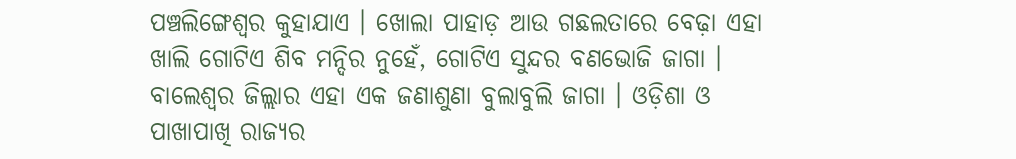ପଞ୍ଚଲିଙ୍ଗେଶ୍ୱର କୁହାଯାଏ । ଖୋଲା ପାହାଡ଼ ଆଉ ଗଛଲତାରେ ବେଢ଼ା ଏହା ଖାଲି ଗୋଟିଏ ଶିବ ମନ୍ଦିର ନୁହେଁ, ଗୋଟିଏ ସୁନ୍ଦର ବଣଭୋଜି ଜାଗା । ବାଲେଶ୍ୱର ଜିଲ୍ଲାର ଏହା ଏକ ଜଣାଶୁଣା ବୁଲାବୁଲି ଜାଗା । ଓଡ଼ିଶା ଓ ପାଖାପାଖି ରାଜ୍ୟର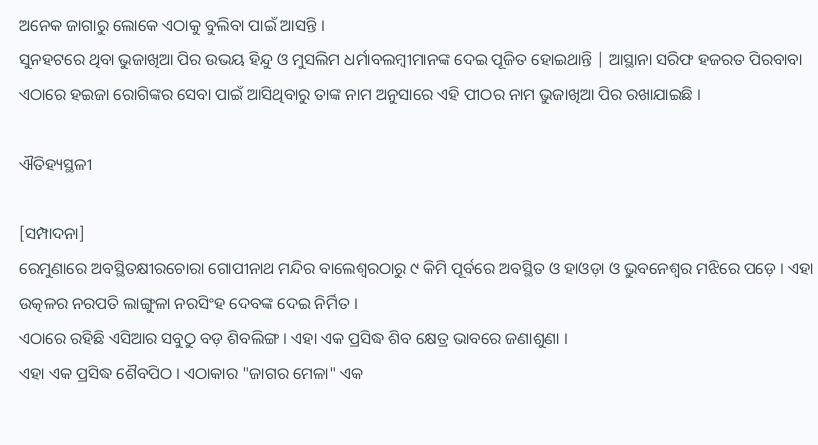ଅନେକ ଜାଗାରୁ ଲୋକେ ଏଠାକୁ ବୁଲିବା ପାଇଁ ଆସନ୍ତି ।
ସୁନହଟରେ ଥିବା ଭୁଜାଖିଆ ପିର ଉଭୟ ହିନ୍ଦୁ ଓ ମୁସଲିମ ଧର୍ମାବଲମ୍ବୀମାନଙ୍କ ଦେଇ ପୂଜିତ ହୋଇଥାନ୍ତି | ଆସ୍ଥାନା ସରିଫ ହଜରତ ପିରବାବା ଏଠାରେ ହଇଜା ରୋଗିଙ୍କର ସେବା ପାଇଁ ଆସିଥିବାରୁ ତାଙ୍କ ନାମ ଅନୁସାରେ ଏହି ପୀଠର ନାମ ଭୁଜାଖିଆ ପିର ରଖାଯାଇଛି ।

ଐତିହ୍ୟସ୍ଥଳୀ

[ସମ୍ପାଦନା]
ରେମୁଣାରେ ଅବସ୍ଥିତକ୍ଷୀରଚୋରା ଗୋପୀନାଥ ମନ୍ଦିର ବାଲେଶ୍ୱରଠାରୁ ୯ କିମି ପୂର୍ବରେ ଅବସ୍ଥିତ ଓ ହାଓଡ଼ା ଓ ଭୁବନେଶ୍ୱର ମଝିରେ ପଡ଼େ । ଏହା ଉତ୍କଳର ନରପତି ଲାଙ୍ଗୁଳା ନରସିଂହ ଦେବଙ୍କ ଦେଇ ନିର୍ମିତ ।
ଏଠାରେ ରହିଛି ଏସିଆର ସବୁଠୁ ବଡ଼ ଶିବଲିଙ୍ଗ । ଏହା ଏକ ପ୍ରସିଦ୍ଧ ଶିବ କ୍ଷେତ୍ର ଭାବରେ ଜଣାଶୁଣା ।
ଏହା ଏକ ପ୍ରସିଦ୍ଧ ଶୈବପିଠ । ଏଠାକାର "ଜାଗର ମେଳା" ଏକ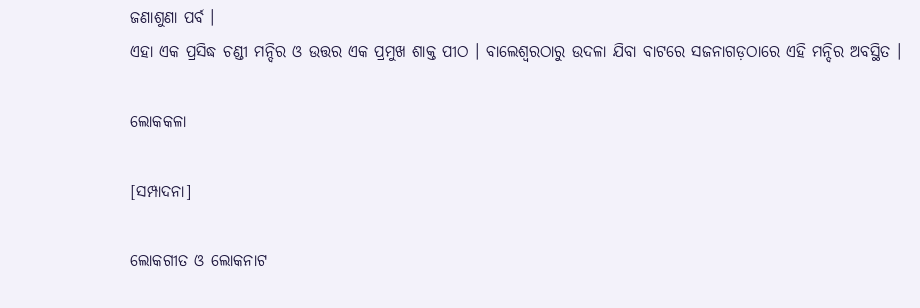ଜଣାଶୁଣା ପର୍ବ ।
ଏହା ଏକ ପ୍ରସିଦ୍ଧ ଚଣ୍ଡୀ ମନ୍ଦିର ଓ ଉତ୍ତର ଏକ ପ୍ରମୁଖ ଶାକ୍ତ ପୀଠ । ବାଲେଶ୍ୱରଠାରୁ ଉଦଳା ଯିବା ବାଟରେ ସଜନାଗଡ଼ଠାରେ ଏହି ମନ୍ଦିର ଅବସ୍ଥିତ ।

ଲୋକକଳା

[ସମ୍ପାଦନା]

ଲୋକଗୀତ ଓ ଲୋକନାଟ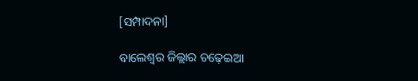[ସମ୍ପାଦନା]

ବାଲେଶ୍ୱର ଜିଲ୍ଲାର ଚଢ଼େଇଆ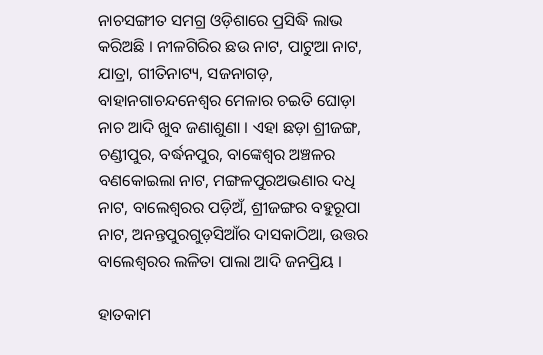ନାଚସଙ୍ଗୀତ ସମଗ୍ର ଓଡ଼ିଶାରେ ପ୍ରସିଦ୍ଧି ଲାଭ କରିଅଛି । ନୀଳଗିରିର ଛଉ ନାଟ, ପାଟୁଆ ନାଟ, ଯାତ୍ରା, ଗୀତିନାଟ୍ୟ, ସଜନାଗଡ଼, ବାହାନଗାଚନ୍ଦନେଶ୍ୱର ମେଳାର ଚଇତି ଘୋଡ଼ା ନାଚ ଆଦି ଖୁବ ଜଣାଶୁଣା । ଏହା ଛଡ଼ା ଶ୍ରୀଜଙ୍ଗ, ଚଣ୍ଡୀପୁର, ବର୍ଦ୍ଧନପୁର, ବାଙ୍କେଶ୍ୱର ଅଞ୍ଚଳର ବଣକୋଇଲା ନାଟ, ମଙ୍ଗଳପୁରଅଭଣାର ଦଧି ନାଟ, ବାଲେଶ୍ୱରର ପଡ଼ିଅଁ, ଶ୍ରୀଜଙ୍ଗର ବହୁରୂପା ନାଟ, ଅନନ୍ତପୁରଗୁଡ଼ସିଆଁର ଦାସକାଠିଆ, ଉତ୍ତର ବାଲେଶ୍ୱରର ଲଳିତା ପାଲା ଆଦି ଜନପ୍ରିୟ ।

ହାତକାମ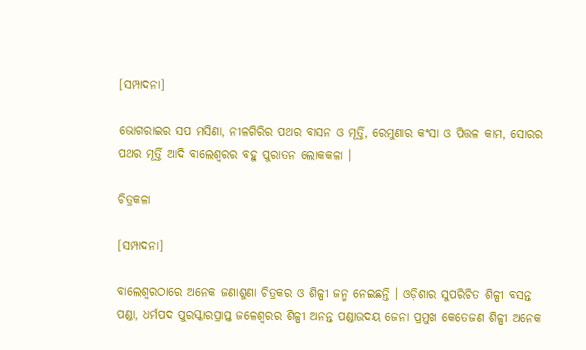[ସମ୍ପାଦନା]

ଭୋଗରାଇର ସପ ମସିଣା, ନୀଳଗିରିର ପଥର ବାସନ ଓ ମୂର୍ତ୍ତି, ରେମୁଣାର କଂସା ଓ ପିତ୍ତଳ କାମ, ସୋରର ପଥର ମୂର୍ତ୍ତି ଆଦି ବାଲେଶ୍ୱରର ବହୁ ପୁରାତନ ଲୋକକଳା ।

ଚିତ୍ରକଳା

[ସମ୍ପାଦନା]

ବାଲେଶ୍ୱରଠାରେ ଅନେକ ଜଣାଶୁଣା ଚିତ୍ରକର ଓ ଶିଳ୍ପୀ ଜନ୍ମ ନେଇଛନ୍ତି । ଓଡ଼ିଶାର ସୁପରିଚିତ ଶିଳ୍ପୀ ବସନ୍ତ ପଣ୍ଡା, ଧର୍ମପଦ ପୁରସ୍କାରପ୍ରାପ୍ତ ଜଳେଶ୍ୱରର ଶିଳ୍ପୀ ଅନନ୍ତ ପଣ୍ଡାଉଦୟ ଜେନା ପ୍ରମୁଖ କେତେଜଣ ଶିଳ୍ପୀ ଅନେକ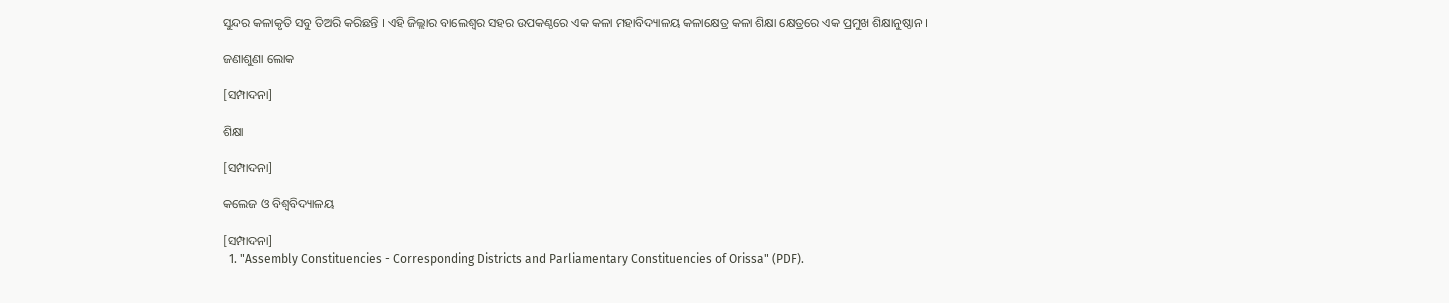ସୁନ୍ଦର କଳାକୃତି ସବୁ ତିଅରି କରିଛନ୍ତି । ଏହି ଜିଲ୍ଲାର ବାଲେଶ୍ୱର ସହର ଉପକଣ୍ଠରେ ଏକ କଳା ମହାବିଦ୍ୟାଳୟ କଳାକ୍ଷେତ୍ର କଳା ଶିକ୍ଷା କ୍ଷେତ୍ରରେ ଏକ ପ୍ରମୁଖ ଶିକ୍ଷାନୁଷ୍ଠାନ ।

ଜଣାଶୁଣା ଲୋକ

[ସମ୍ପାଦନା]

ଶିକ୍ଷା

[ସମ୍ପାଦନା]

କଲେଜ ଓ ବିଶ୍ୱବିଦ୍ୟାଳୟ

[ସମ୍ପାଦନା]
  1. "Assembly Constituencies - Corresponding Districts and Parliamentary Constituencies of Orissa" (PDF).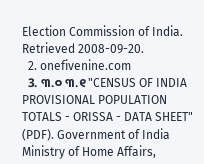Election Commission of India. Retrieved 2008-09-20.
  2. onefivenine.com
  3. ୩.୦ ୩.୧ "CENSUS OF INDIA PROVISIONAL POPULATION TOTALS - ORISSA - DATA SHEET" (PDF). Government of India Ministry of Home Affairs,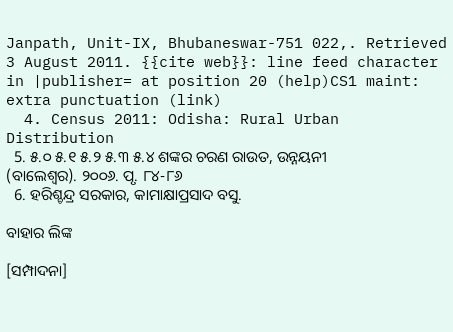Janpath, Unit-IX, Bhubaneswar-751 022,. Retrieved 3 August 2011. {{cite web}}: line feed character in |publisher= at position 20 (help)CS1 maint: extra punctuation (link)
  4. Census 2011: Odisha: Rural Urban Distribution
  5. ୫.୦ ୫.୧ ୫.୨ ୫.୩ ୫.୪ ଶଙ୍କର ଚରଣ ରାଉତ, ଉନ୍ନୟନୀ (ବାଲେଶ୍ୱର). ୨୦୦୬. ପୃ. ୮୪-୮୬
  6. ହରିଶ୍ଚନ୍ଦ୍ର ସରକାର, କାମାକ୍ଷାପ୍ରସାଦ ବସୁ.

ବାହାର ଲିଙ୍କ

[ସମ୍ପାଦନା]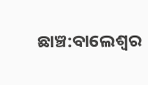ଛାଞ୍ଚ:ବାଲେଶ୍ୱର